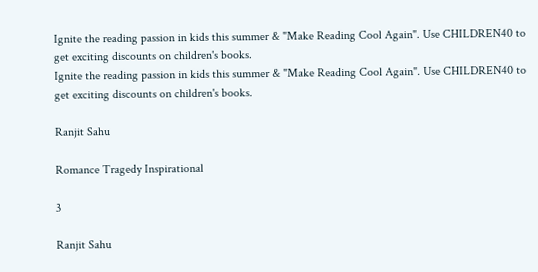Ignite the reading passion in kids this summer & "Make Reading Cool Again". Use CHILDREN40 to get exciting discounts on children's books.
Ignite the reading passion in kids this summer & "Make Reading Cool Again". Use CHILDREN40 to get exciting discounts on children's books.

Ranjit Sahu

Romance Tragedy Inspirational

3

Ranjit Sahu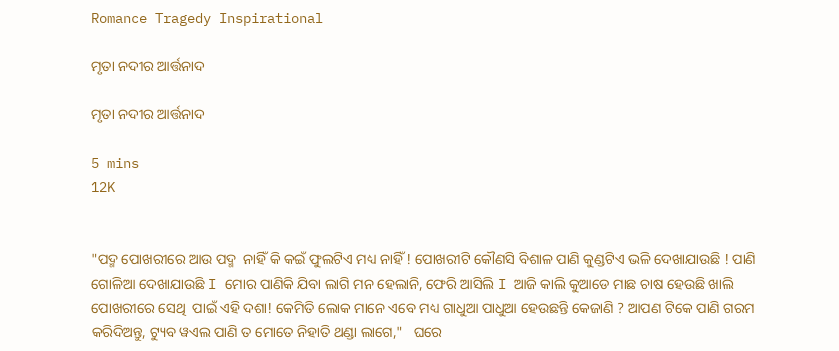Romance Tragedy Inspirational

ମୃତା ନଦୀର ଆର୍ତ୍ତନାଦ

ମୃତା ନଦୀର ଆର୍ତ୍ତନାଦ

5 mins
12K


"ପଦ୍ମ ପୋଖରୀରେ ଆଉ ପଦ୍ମ  ନାହିଁ କି କଇଁ ଫୁଲଟିଏ ମଧ୍ୟ ନାହିଁ ! ପୋଖରୀଟି କୌଣସି ବିଶାଳ ପାଣି କୁଣ୍ଡଟିଏ ଭଳି ଦେଖାଯାଉଛି ! ପାଣି ଗୋଳିଆ ଦେଖାଯାଉଛି I ମୋର ପାଣିକି ଯିବା ଲାଗି ମନ ହେଲାନି, ଫେରି ଆସିଲି I ଆଜି କାଲି କୁଆଡେ ମାଛ ଚାଷ ହେଉଛି ଖାଲି ପୋଖରୀରେ ସେଥି  ପାଇଁ ଏହି ଦଶା! କେମିତି ଲୋକ ମାନେ ଏବେ ମଧ୍ୟ ଗାଧୁଆ ପାଧୁଆ ହେଉଛନ୍ତି କେଜାଣି ? ଆପଣ ଟିକେ ପାଣି ଗରମ କରିଦିଅନ୍ତୁ, ଟ୍ୟୁବ ୱଏଲ ପାଣି ତ ମୋତେ ନିହାତି ଥଣ୍ଡା ଲାଗେ,"   ଘରେ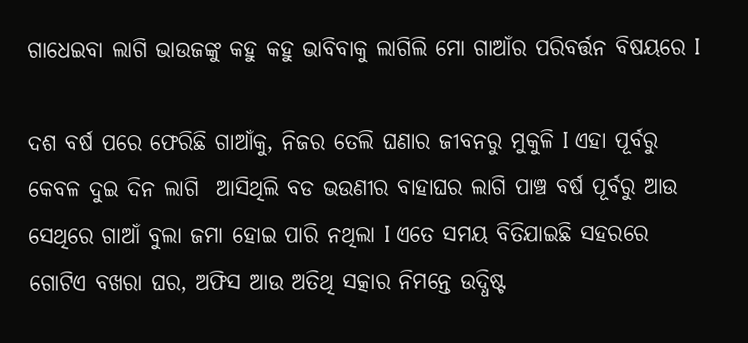ଗାଧେଇବା ଲାଗି ଭାଉଜଙ୍କୁ କହୁ କହୁ ଭାବିବାକୁ ଲାଗିଲି ମୋ ଗାଆଁର ପରିବର୍ତ୍ତନ ବିଷୟରେ I

ଦଶ ବର୍ଷ ପରେ ଫେରିଛି ଗାଆଁକୁ, ନିଜର ତେଲି ଘଣାର ଜୀବନରୁ ମୁକୁଳି I ଏହା ପୂର୍ବରୁ କେବଳ ଦୁଇ ଦିନ ଲାଗି  ଆସିଥିଲି ବଡ ଭଉଣୀର ବାହାଘର ଲାଗି ପାଞ୍ଚ ବର୍ଷ ପୂର୍ବରୁ ଆଉ ସେଥିରେ ଗାଆଁ ବୁଲା ଜମା ହୋଇ ପାରି ନଥିଲା I ଏତେ ସମୟ ବିତିଯାଇଛି ସହରରେ ଗୋଟିଏ ବଖରା ଘର, ଅଫିସ ଆଉ ଅତିଥି ସତ୍କାର ନିମନ୍ତେ ଉଦ୍ଧିଷ୍ଟ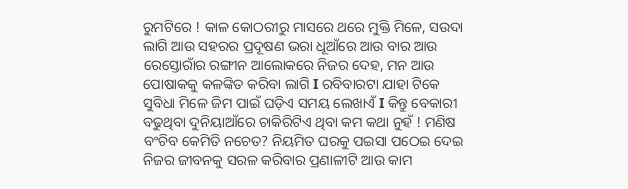ରୁମଟିରେ ! କାଳ କୋଠରୀରୁ ମାସରେ ଥରେ ମୁକ୍ତି ମିଳେ, ସଉଦା ଲାଗି ଆଉ ସହରର ପ୍ରଦୂଷଣ ଭରା ଧୂଆଁରେ ଆଉ ବାର ଆଉ ରେସ୍ତୋରାଁର ରଙ୍ଗୀନ ଆଲୋକରେ ନିଜର ଦେହ, ମନ ଆଉ ପୋଷାକକୁ କଳଙ୍କିତ କରିବା ଲାଗି I ରବିବାରଟା ଯାହା ଟିକେ ସୁବିଧା ମିଳେ ଜିମ ପାଇଁ ଘଡ଼ିଏ ସମୟ ଲେଖାଏଁ I କିନ୍ତୁ ବେକାରୀ ବଢୁଥିବା ଦୁନିୟାଆଁରେ ଚାକିରିଟିଏ ଥିବା କମ କଥା ନୁହଁ ! ମଣିଷ ବଂଚିବ କେମିତି ନଚେତ? ନିୟମିତ ଘରକୁ ପଇସା ପଠେଇ ଦେଇ ନିଜର ଜୀବନକୁ ସରଳ କରିବାର ପ୍ରଣାଳୀଟି ଆଉ କାମ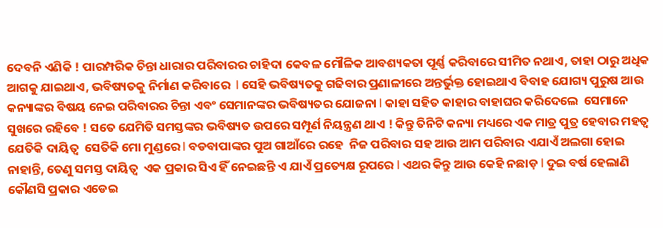ଦେବନି ଏଣିକି ! ପାରମ୍ପରିକ ଚିନ୍ତା ଧାରାର ପରିବାରର ଚାହିଦା କେବଳ ମୌଳିକ ଆବଶ୍ୟକତା ପୂର୍ଣ୍ଣ କରିବାରେ ସୀମିତ ନଥାଏ, ତାହା ଠାରୁ ଅଧିକ ଆଗକୁ ଯାଇଥାଏ, ଭବିଷ୍ୟତକୁ ନିର୍ମାଣ କରିବାରେ  I ସେହି ଭବିଷ୍ୟତକୁ ଗଢିବାର ପ୍ରଣାଳୀରେ ଅନ୍ତର୍ଭୁକ୍ତ ହୋଇଥାଏ ବିବାହ ଯୋଗ୍ୟ ପୁରୁଷ ଆଉ କନ୍ୟାଙ୍କର ବିଷୟ ନେଇ ପରିବାରର ଚିନ୍ତା ଏବଂ ସେମାନଙ୍କର ଭବିଷ୍ୟତର ଯୋଜନା I କାହା ସହିତ କାହାର ବାହାଘର କରିଦେଲେ  ସେମାନେ ସୁଖରେ ରହିବେ ! ସତେ ଯେମିତି ସମସ୍ତଙ୍କର ଭବିଷ୍ୟତ ଉପରେ ସମ୍ପୂର୍ଣ ନିୟନ୍ତ୍ରଣ ଥାଏ ! କିନ୍ତୁ ତିନିଟି କନ୍ୟା ମଧ୍ୟରେ ଏକ ମାତ୍ର ପୁତ୍ର ହେବାର ମହତ୍ଵ ଯେତିକି ଦାୟିତ୍ଵ  ସେତିକି ମୋ ମୁଣ୍ଡରେ I ବଡବାପାଙ୍କର ପୁଅ ଗାଆଁରେ ରହେ  ନିଜ ପରିବାର ସହ ଆଉ ଆମ ପରିବାର ଏଯାଏଁ ଅଲଗା ହୋଇ ନାହାନ୍ତି, ତେଣୁ ସମସ୍ତ ଦାୟିତ୍ଵ  ଏକ ପ୍ରକାର ସିଏ ହିଁ ନେଇଛନ୍ତି ଏ ଯାଏଁ ପ୍ରତ୍ୟେକ୍ଷ ରୂପରେ I ଏଥର କିନ୍ତୁ ଆଉ କେହି ନଛାଡ଼ I ଦୁଇ ବର୍ଷ ହେଲାଣି କୌଣସି ପ୍ରକାର ଏଡେଇ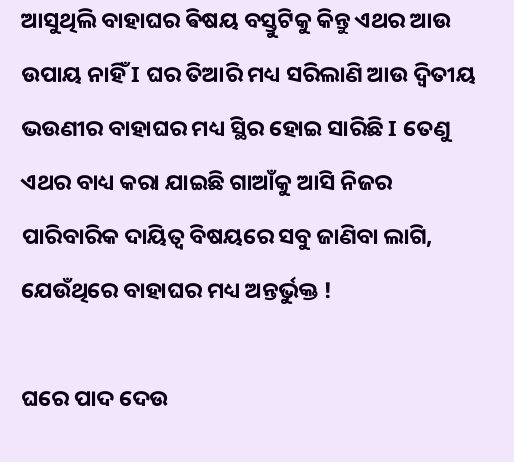ଆସୁଥିଲି ବାହାଘର ଵିଷୟ ବସ୍ତୁଟିକୁ କିନ୍ତୁ ଏଥର ଆଉ ଉପାୟ ନାହିଁ I ଘର ତିଆରି ମଧ୍ୟ ସରିଲାଣି ଆଉ ଦ୍ଵିତୀୟ ଭଉଣୀର ବାହାଘର ମଧ୍ୟ ସ୍ଥିର ହୋଇ ସାରିଛି I ତେଣୁ ଏଥର ବାଧ୍ୟ କରା ଯାଇଛି ଗାଆଁକୁ ଆସି ନିଜର ପାରିବାରିକ ଦାୟିତ୍ଵ ବିଷୟରେ ସବୁ ଜାଣିବା ଲାଗି, ଯେଉଁଥିରେ ବାହାଘର ମଧ୍ୟ ଅନ୍ତର୍ଭୁକ୍ତ !

ଘରେ ପାଦ ଦେଉ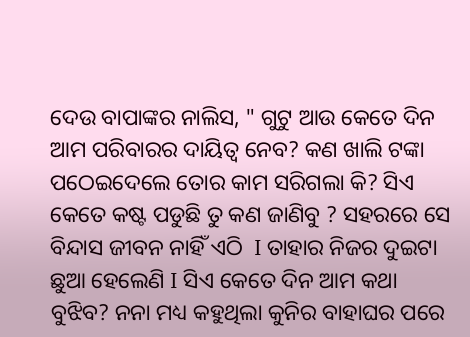ଦେଉ ବାପାଙ୍କର ନାଲିସ, " ଗୁଟୁ ଆଉ କେତେ ଦିନ ଆମ ପରିବାରର ଦାୟିତ୍ଵ ନେବ? କଣ ଖାଲି ଟଙ୍କା ପଠେଇଦେଲେ ତୋର କାମ ସରିଗଲା କି? ସିଏ କେତେ କଷ୍ଟ ପଡୁଛି ତୁ କଣ ଜାଣିବୁ ? ସହରରେ ସେ ବିନ୍ଦାସ ଜୀବନ ନାହିଁ ଏଠି  I ତାହାର ନିଜର ଦୁଇଟା ଛୁଆ ହେଲେଣି I ସିଏ କେତେ ଦିନ ଆମ କଥା ବୁଝିବ? ନନା ମଧ୍ୟ କହୁଥିଲା କୁନିର ବାହାଘର ପରେ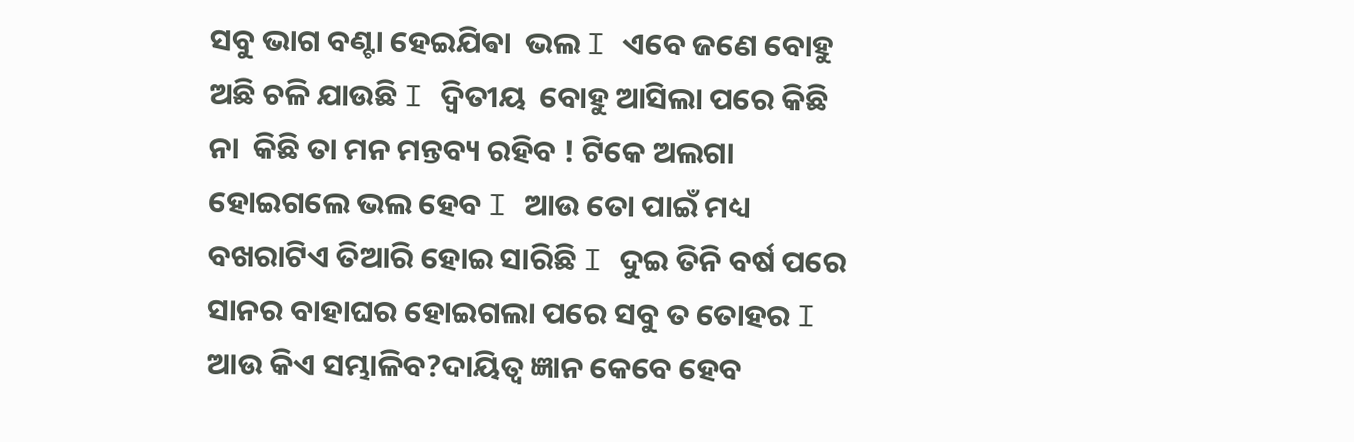ସବୁ ଭାଗ ବଣ୍ଟା ହେଇଯିଵା  ଭଲ I ଏବେ ଜଣେ ବୋହୁ ଅଛି ଚଳି ଯାଉଛି I ଦ୍ଵିତୀୟ  ବୋହୁ ଆସିଲା ପରେ କିଛି ନା  କିଛି ତା ମନ ମନ୍ତବ୍ୟ ରହିବ ! ଟିକେ ଅଲଗା ହୋଇଗଲେ ଭଲ ହେବ I ଆଉ ତୋ ପାଇଁ ମଧ୍ୟ ବଖରାଟିଏ ତିଆରି ହୋଇ ସାରିଛି I ଦୁଇ ତିନି ବର୍ଷ ପରେ  ସାନର ବାହାଘର ହୋଇଗଲା ପରେ ସବୁ ତ ତୋହର I ଆଉ କିଏ ସମ୍ଭାଳିବ?ଦାୟିତ୍ଵ ଜ୍ଞାନ କେବେ ହେବ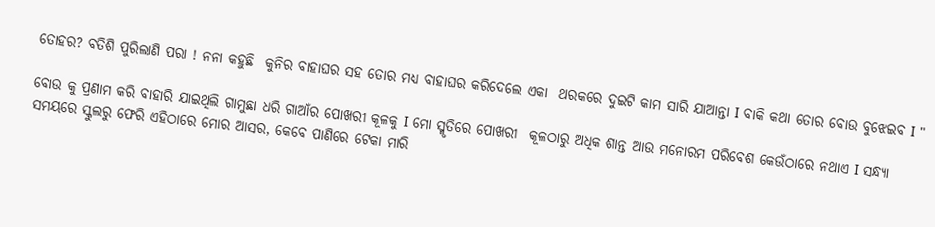ତୋହର? ବତିଶି ପୁରିଲାଣି ପରା ! ନନା କହୁଛି  କୁନିର ବାହାଘର ସହ ତୋର ମଧ୍ୟ ବାହାଘର କରିଦେଲେ ଏକା  ଥରକରେ ଦୁଇଟି କାମ ସାରି ଯାଆନ୍ତା I ବାକି କଥା ତୋର ବୋଉ ବୁଝେଇବ I "

ବୋଉ କୁ ପ୍ରଣାମ କରି ବାହାରି ଯାଇଥିଲି ଗାମୁଛା ଧରି ଗାଆଁର ପୋଖରୀ କୂଳକୁ I ମୋ ସ୍ମୃତିରେ ପୋଖରୀ  କୂଳଠାରୁ ଅଧିକ ଶାନ୍ତ ଆଉ ମନୋରମ ପରିବେଶ କେଉଁଠାରେ ନଥାଏ I ସନ୍ଧ୍ୟା ସମୟରେ ସ୍କୁଲରୁ ଫେରି ଏହିଠାରେ ମୋର ଆସର, କେବେ ପାଣିରେ ଟେକା ମାରି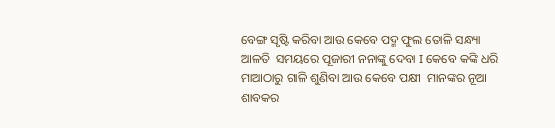ବେଙ୍ଗ ସୃଷ୍ଟି କରିବା ଆଉ କେବେ ପଦ୍ମ ଫୁଲ ତୋଳି ସନ୍ଧ୍ୟା ଆଳତି  ସମୟରେ ପୂଜାରୀ ନନାଙ୍କୁ ଦେବା I କେବେ କଙ୍କି ଧରି ମାଆଠାରୁ ଗାଳି ଶୁଣିବା ଆଉ କେବେ ପକ୍ଷୀ  ମାନଙ୍କର ନୂଆ ଶାବକର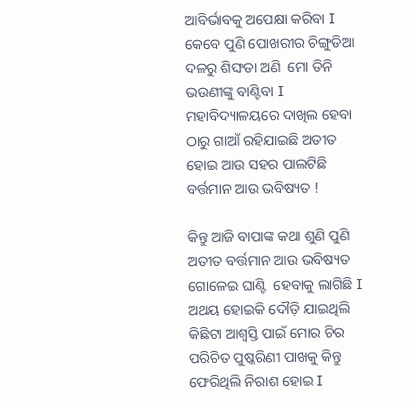ଆବିର୍ଭାବକୁ ଅପେକ୍ଷା କରିବା I କେବେ ପୁଣି ପୋଖରୀର ଚିଙ୍ଗୁଡିଆ ଦଳରୁ ଶିଙ୍ଘଡା ଅଣି  ମୋ ତିନି ଭଉଣୀଙ୍କୁ ବାଣ୍ଟିବା I ମହାବିଦ୍ୟାଳୟରେ ଦାଖିଲ ହେବା ଠାରୁ ଗାଆଁ ରହିଯାଇଛି ଅତୀତ ହୋଇ ଆଉ ସହର ପାଲଟିଛି ବର୍ତ୍ତମାନ ଆଉ ଭବିଷ୍ୟତ !

କିନ୍ତୁ ଆଜି ବାପାଙ୍କ କଥା ଶୁଣି ପୁଣି ଅତୀତ ବର୍ତ୍ତମାନ ଆଉ ଭବିଷ୍ୟତ ଗୋଳେଇ ଘାଣ୍ଟି  ହେବାକୁ ଲାଗିଛି I ଅଥୟ ହୋଇକି ଦୌଡ଼ି ଯାଇଥିଲି କିଛିଟା ଆଶ୍ବସ୍ତି ପାଇଁ ମୋର ଚିର ପରିଚିତ ପୁଷ୍କରିଣୀ ପାଖକୁ କିନ୍ତୁ ଫେରିଥିଲି ନିରାଶ ହୋଇ I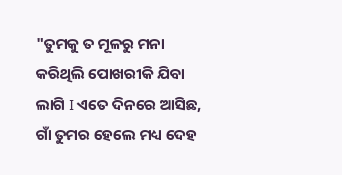"ତୁମକୁ ତ ମୂଳରୁ ମନା କରିଥିଲି ପୋଖରୀକି ଯିବା ଲାଗି I ଏତେ ଦିନରେ ଆସିଛ, ଗାଁ ତୁମର ହେଲେ ମଧ୍ୟ ଦେହ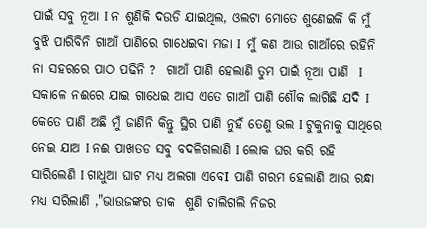ପାଇଁ ସବୁ ନୂଆ I ନ ଶୁଣିକି ଦଉଡି ଯାଇଥିଲ, ଓଲଟା ମୋତେ ଶୁଣେଇକି କି ମୁଁ ବୁଝି ପାରିବିନି ଗାଆଁ ପାଣିରେ ଗାଧେଇବା ମଜା I  ମୁଁ କଣ ଆଉ ଗାଆଁରେ ରହିନି ନା ସହରରେ ପାଠ ପଢିନି ?  ଗାଆଁ ପାଣି ହେଲାଣି ତୁମ ପାଇଁ ନୂଆ ପାଣି  I ସକାଳେ ନଈରେ ଯାଇ ଗାଧେଇ ଆସ ଏତେ ଗାଆଁ ପାଣି ଶୌକ ଲାଗିଛି ଯଦି I କେତେ ପାଣି ଅଛି ମୁଁ ଜାଣିନି କିନ୍ତୁ ସ୍ଥିର ପାଣି ନୁହଁ ତେଣୁ ଭଲ I ଟୁକୁନାକୁ ସାଥିରେ ନେଇ ଯାଅ I ନଈ ପାଖତଡ ସବୁ ବଦଳିଗଲାଣି I ଲୋକ ଘର କରି ରହି ସାରିଲେଣି I ଗାଧୁଆ ଘାଟ ମଧ୍ୟ ଅଲଗା ଏବେI ପାଣି ଗରମ ହେଲାଣି ଆଉ ରନ୍ଧା ମଧ୍ୟ ସରିଲାଣି ,"ଭାଉଜଙ୍କର ଡାକ  ଶୁଣି ଚାଲିଗଲି ନିଜର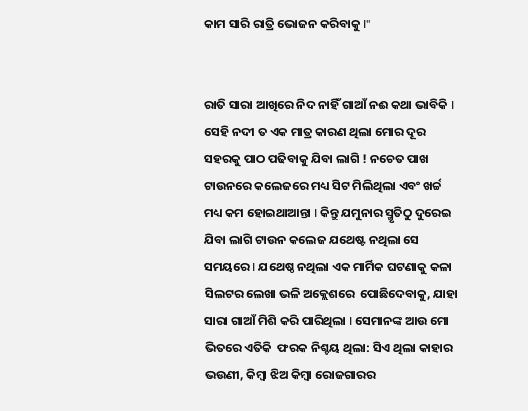କାମ ସାରି ରାତ୍ରି ଭୋଜନ କରିବାକୁ I"


ରାତି ସାରା ଆଖିରେ ନିଦ ନାହିଁ ଗାଆଁ ନଈ କଥା ଭାବିକି I ସେହି ନଦୀ ତ ଏକ ମାତ୍ର କାରଣ ଥିଲା ମୋର ଦୂର ସହରକୁ ପାଠ ପଢିବାକୁ ଯିବା ଲାଗି ! ନଚେତ ପାଖ ଟାଉନରେ କଲେଜରେ ମଧ୍ୟ ସିଟ ମିଲିଥିଲା ଏବଂ ଖର୍ଚ୍ଚ ମଧ୍ୟ କମ ହୋଇଥାଆନ୍ତା I କିନ୍ତୁ ଯମୁନାର ସ୍ମୃତିଠୁ ଦୁରେଇ ଯିବା ଲାଗି ଟାଉନ କଲେଜ ଯଥେଷ୍ଟ ନଥିଲା ସେ ସମୟରେ I ଯଥେଷ୍ଠ ନଥିଲା ଏକ ମାର୍ମିକ ଘଟଣାକୁ କଳା ସିଲଟର ଲେଖା ଭଳି ଅକ୍ଲେଶରେ  ପୋଛିଦେବାକୁ, ଯାହା ସାରା ଗାଆଁ ମିଶି କରି ପାରିଥିଲା I ସେମାନଙ୍କ ଆଉ ମୋ ଭିତରେ ଏତିକି  ଫରକ ନିଶ୍ଚୟ ଥିଲା: ସିଏ ଥିଲା କାହାର ଭଉଣୀ, କିମ୍ବା ଝିଅ କିମ୍ବା ରୋଜଗାରର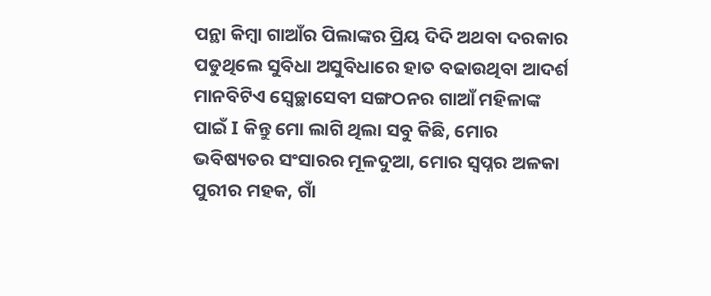ପନ୍ଥା କିମ୍ବା ଗାଆଁର ପିଲାଙ୍କର ପ୍ରିୟ ଦିଦି ଅଥବା ଦରକାର ପଡୁଥିଲେ ସୁବିଧା ଅସୁବିଧାରେ ହାତ ବଢାଉଥିବା ଆଦର୍ଶ ମାନବିଟିଏ ସ୍ଵେଚ୍ଛାସେବୀ ସଙ୍ଗଠନର ଗାଆଁ ମହିଳାଙ୍କ ପାଇଁ I କିନ୍ତୁ ମୋ ଲାଗି ଥିଲା ସବୁ କିଛି, ମୋର ଭବିଷ୍ୟତର ସଂସାରର ମୂଳଦୁଆ, ମୋର ସ୍ଵପ୍ନର ଅଳକା ପୁରୀର ମହକ, ଗାଁ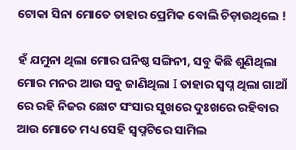ଟୋକା ସିନା ମୋତେ ତାହାର ପ୍ରେମିକ ବୋଲି ଚିଡ଼ାଉଥିଲେ !

ହଁ ଯମୁନା ଥିଲା ମୋର ଘନିଷ୍ଠ ସଙ୍ଗିନୀ, ସବୁ କିଛି ଶୁଣିଥିଲା ମୋର ମନର ଆଉ ସବୁ ଜାଣିଥିଲା I ତାହାର ସ୍ଵପ୍ନ ଥିଲା ଗାଆଁ ରେ ରହି ନିଜର ଛୋଟ ସଂସାର ସୁଖରେ ଦୁଃଖରେ ରହିବାର ଆଉ ମୋତେ ମଧ୍ୟ ସେହି ସ୍ବପ୍ନଟିରେ ସାମିଲ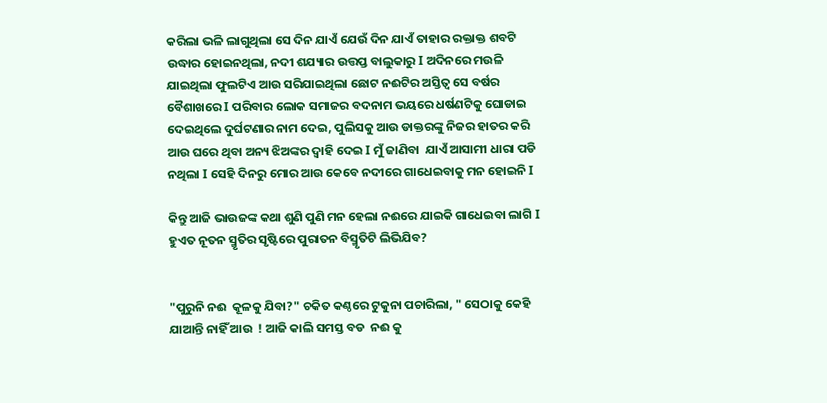କରିଲା ଭଳି ଲାଗୁଥିଲା ସେ ଦିନ ଯାଏଁ ଯେଉଁ ଦିନ ଯାଏଁ ତାହାର ରକ୍ତାକ୍ତ ଶବଟି ଉଦ୍ଧାର ହୋଇନଥିଲା, ନଦୀ ଶଯ୍ୟାର ଉତ୍ତପ୍ତ ବାଲୁକାରୁ I ଅଦିନରେ ମଉଳି  ଯାଇଥିଲା ଫୁଲଟିଏ ଆଉ ସରିଯାଇଥିଲା ଛୋଟ ନଈଟିର ଅସ୍ତିତ୍ବ ସେ ବର୍ଷର ବୈଶାଖରେ I ପରିବାର ଲୋକ ସମାଜର ବଦନାମ ଭୟରେ ଧର୍ଷଣଟିକୁ ଘୋଡାଇ ଦେଇଥିଲେ ଦୁର୍ଘଟଣାର ନାମ ଦେଇ, ପୁଲିସକୁ ଆଉ ଡାକ୍ତରଙ୍କୁ ନିଜର ହାତର କରି ଆଉ ଘରେ ଥିବା ଅନ୍ୟ ଝିଅଙ୍କର ଦ୍ଵାହି ଦେଇ I ମୁଁ ଜାଣିବା  ଯାଏଁ ଆସାମୀ ଧାରା ପଡି ନଥିଲା I ସେହି ଦିନରୁ ମୋର ଆଉ କେବେ ନଦୀରେ ଗାଧେଇବାକୁ ମନ ହୋଇନି I

କିନ୍ତୁ ଆଜି ଭାଉଜଙ୍କ କଥା ଶୁଣି ପୁଣି ମନ ହେଲା ନଈରେ ଯାଇକି ଗାଧେଇବା ଲାଗି I ହୁଏତ ନୂତନ ସ୍ମୃତିର ସୃଷ୍ଟିରେ ପୁରାତନ ବିସ୍ମୃତିଟି ଲିଭିଯିବ?


"ପୁରୁନି ନଈ  କୂଳକୁ ଯିବା?" ଚକିତ କଣ୍ଠରେ ଟୁକୁନା ପଚାରିଲା, " ସେଠାକୁ କେହି ଯାଆନ୍ତି ନାହିଁ ଆଉ  ! ଆଜି କାଲି ସମସ୍ତ ବଡ  ନଈ କୁ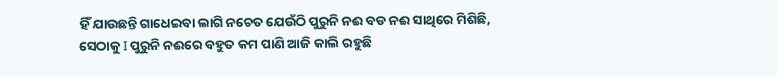ହିଁ ଯାଉଛନ୍ତି ଗାଧେଇବା ଲାଗି ନଚେତ ଯେଉଁଠି ପୁରୁନି ନଈ ବଡ ନଈ ସାଥିରେ ମିଶିଛି, ସେଠାକୁ I ପୁରୁନି ନଈରେ ବହୁତ କମ ପାଣି ଆଜି କାଲି ରହୁଛି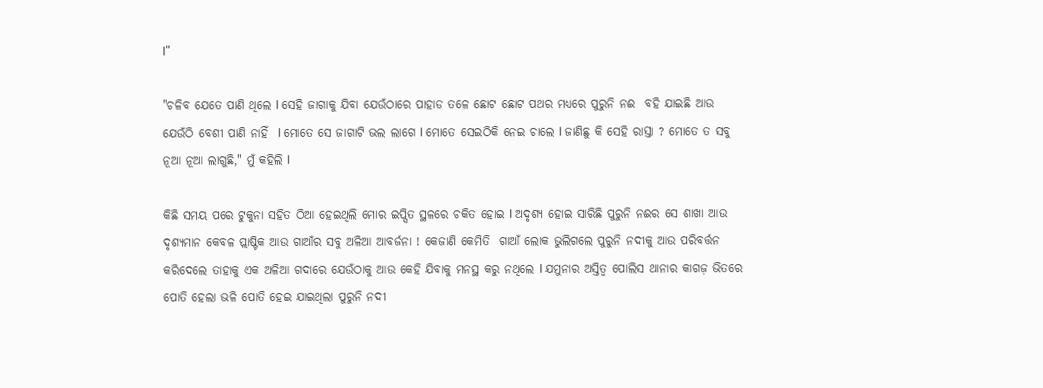I"

"ଚଳିବ ଯେତେ ପାଣି ଥିଲେ I ସେହି ଜାଗାକୁ ଯିବା ଯେଉଁଠାରେ ପାହାଡ ତଳେ ଛୋଟ ଛୋଟ ପଥର ମଧ୍ୟରେ ପୁରୁନି ନଈ  ବହି ଯାଇଛି ଆଉ ଯେଉଁଠି ବେଶୀ ପାଣି ନାହିଁ  I ମୋତେ ସେ ଜାଗାଟି ଭଲ ଲାଗେ I ମୋତେ ସେଇଠିକି ନେଇ ଚାଲେ I ଜାଣିଛୁ କି ସେହି ରାସ୍ତା ? ମୋତେ ତ ସବୁ ନୂଆ ନୂଆ ଲାଗୁଛି," ମୁଁ କହିଲି I

କିଛି ସମୟ ପରେ ଟୁକୁନା ସହିତ ଠିଆ ହେଇଥିଲି ମୋର ଇପ୍ସିତ ସ୍ଥଳରେ ଚକିତ ହୋଇ I ଅଦୃଶ୍ୟ ହୋଇ ସାରିଛି ପୁରୁନି ନଈର ସେ ଶାଖା ଆଉ ଦୃଶ୍ୟମାନ କେବଳ ପ୍ଲାଷ୍ଟିକ ଆଉ ଗାଆଁର ସବୁ ଅଳିଆ ଆବର୍ଜନା ! କେଜାଣି କେମିତି  ଗାଆଁ ଲୋକ ଭୁଲିଗଲେ ପୁରୁନି ନଦୀକୁ ଆଉ ପରିବର୍ତ୍ତନ କରିଦେଲେ ତାହାକୁ ଏକ ଅଳିଆ ଗଦାରେ ଯେଉଁଠାକୁ ଆଉ କେହି ଯିବାକୁ ମନସ୍ଥ କରୁ ନଥିଲେ I ଯମୁନାର ଅସ୍ତିତ୍ଵ ପୋଲିସ ଥାନାର କାଗଜ଼ ଭିତରେ ପୋତି ହେଲା ଭଳି ପୋତି ହେଇ ଯାଇଥିଲା ପୁରୁନି ନଦୀ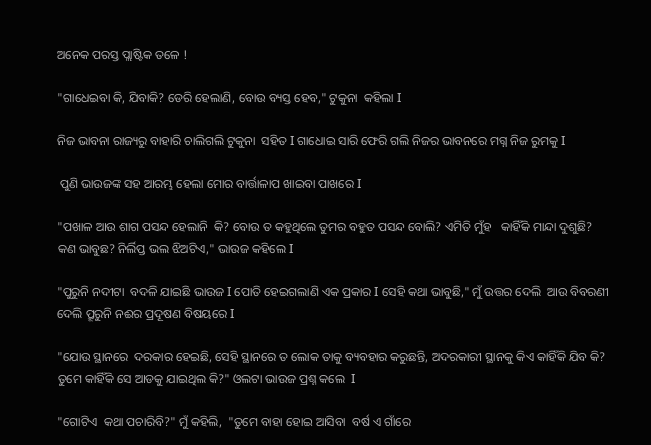ଅନେକ ପରସ୍ତ ପ୍ଲାଷ୍ଟିକ ତଳେ !

"ଗାଧେଇବା କି, ଯିବାକି? ଡେରି ହେଲାଣି, ବୋଉ ବ୍ୟସ୍ତ ହେବ," ଟୁକୁନା  କହିଲା I

ନିଜ ଭାବନା ରାଜ୍ୟରୁ ବାହାରି ଚାଲିଗଲି ଟୁକୁନା  ସହିତ I ଗାଧୋଇ ସାରି ଫେରି ଗଲି ନିଜର ଭାବନରେ ମଗ୍ନ ନିଜ ରୁମକୁ I

 ପୁଣି ଭାଉଜଙ୍କ ସହ ଆରମ୍ଭ ହେଲା ମୋର ବାର୍ତ୍ତାଳାପ ଖାଇବା ପାଖରେ I

"ପଖାଳ ଆଉ ଶାଗ ପସନ୍ଦ ହେଲାନି  କି? ବୋଉ ତ କହୁଥିଲେ ତୁମର ବହୁତ ପସନ୍ଦ ବୋଲି? ଏମିତି ମୁଁହ   କାହିଁକି ମାନ୍ଦା ଦୁଶୁଛି? କଣ ଭାବୁଛ? ନିର୍ଲିପ୍ତ ଭଲ ଝିଅଟିଏ," ଭାଉଜ କହିଲେ I

"ପୁରୁନି ନଦୀଟା  ବଦଳି ଯାଇଛି ଭାଉଜ I ପୋତି ହେଇଗଲାଣି ଏକ ପ୍ରକାର I ସେହି କଥା ଭାବୁଛି," ମୁଁ ଉତ୍ତର ଦେଲି  ଆଉ ବିବରଣୀ ଦେଲି ପ୍ରୂରୁନି ନଈର ପ୍ରଦୂଷଣ ବିଷୟରେ I

"ଯୋଉ ସ୍ଥାନରେ  ଦରକାର ହେଇଛି, ସେହି ସ୍ଥାନରେ ତ ଲୋକ ତାକୁ ବ୍ୟବହାର କରୁଛନ୍ତି, ଅଦରକାରୀ ସ୍ଥାନକୁ କିଏ କାହିଁକି ଯିବ କି? ତୁମେ କାହିଁକି ସେ ଆଡକୁ ଯାଇଥିଲ କି?" ଓଲଟା ଭାଉଜ ପ୍ରଶ୍ନ କଲେ  I

"ଗୋଟିଏ  କଥା ପଚାରିବି?" ମୁଁ କହିଲି,  "ତୁମେ ବାହା ହୋଇ ଆସିବା  ବର୍ଷ ଏ ଗାଁରେ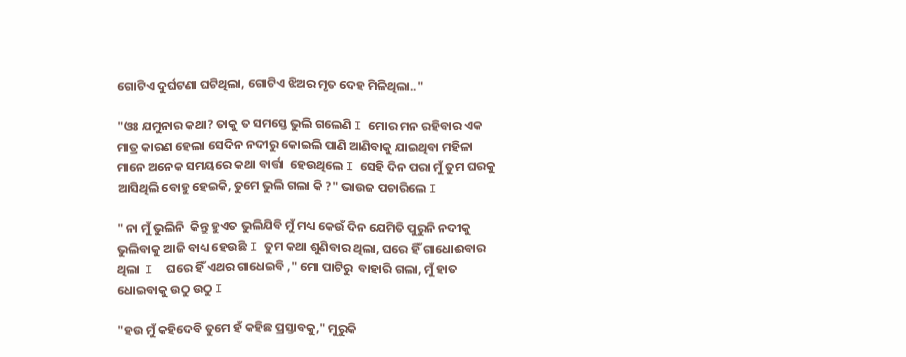ଗୋଟିଏ ଦୁର୍ଘଟଣା ଘଟିଥିଲା, ଗୋଟିଏ ଝିଅର ମୃତ ଦେହ ମିଳିଥିଲା.."

"ଓଃ ଯମୁନାର କଥା? ତାକୁ ତ ସମସ୍ତେ ଭୁଲି ଗଲେଣି I ମୋର ମନ ରହିବାର ଏକ ମାତ୍ର କାରଣ ହେଲା ସେଦିନ ନଦୀରୁ କୋଇଲି ପାଣି ଆଣିବାକୁ ଯାଇଥିବା ମହିଳା ମାନେ ଅନେକ ସମୟରେ କଥା ବାର୍ତ୍ତା  ହେଉଥିଲେ I ସେହି ଦିନ ପରା ମୁଁ ତୁମ ଘରକୁ ଆସିଥିଲି ବୋହୁ ହେଇକି, ତୁମେ ଭୁଲି ଗଲା କି ?" ଭାଉଜ ପଚାରିଲେ I

" ନା ମୁଁ ଭୁଲିନି  କିନ୍ତୁ ହୁଏତ ଭୁଲିଯିବି ମୁଁ ମଧ୍ୟ କେଉଁ ଦିନ ଯେମିତି ପୁରୁନି ନଦୀକୁ ଭୁଲିବାକୁ ଆଜି ବାଧ୍ୟ ହେଉଛି I ତୁମ କଥା ଶୁଣିବାର ଥିଲା, ଘରେ ହିଁ ଗାଧୋଈବାର ଥିଲା  I  ଘରେ ହିଁ ଏଥର ଗାଧେଇବି ," ମୋ ପାଟିରୁ  ବାହାରି ଗଲା, ମୁଁ ହାତ ଧୋଇବାକୁ ଉଠୁ ଉଠୁ I

"ହଉ ମୁଁ କହିଦେବି ତୁମେ ହଁ କହିଛ ପ୍ରସ୍ତାବକୁ," ମୁରୁକି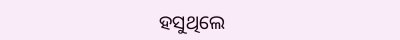ହସୁଥିଲେ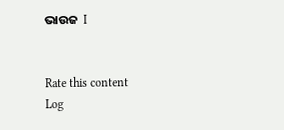ଭାଉଜ  I


Rate this content
Log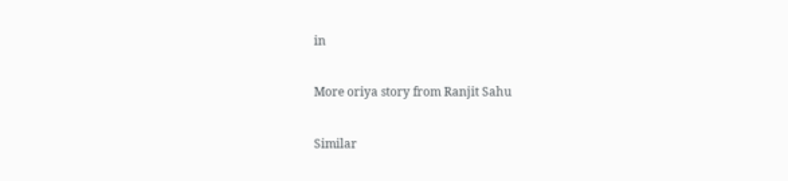in

More oriya story from Ranjit Sahu

Similar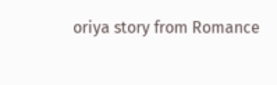oriya story from Romance